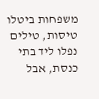משפחות ביטלו טיסות, טילים נפלו ליד בתי כנסת, אבל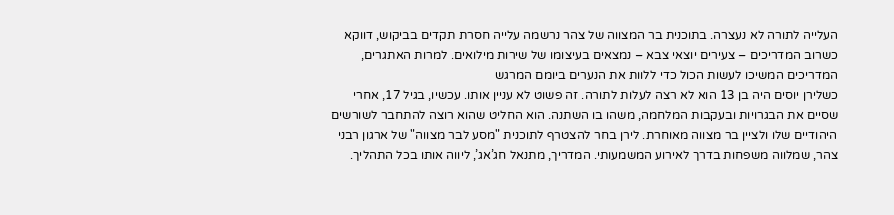העלייה לתורה לא נעצרה. בתוכנית בר המצווה של צהר נרשמה עלייה חסרת תקדים בביקוש, דווקא כשרוב המדריכים – צעירים יוצאי צבא – נמצאים בעיצומו של שירות מילואים. למרות האתגרים, המדריכים המשיכו לעשות הכול כדי ללוות את הנערים ביומם המרגש
כשלירן יוסים היה בן 13 הוא לא רצה לעלות לתורה. זה פשוט לא עניין אותו. עכשיו, בגיל 17, אחרי שסיים את הבגרויות ובעקבות המלחמה, משהו בו השתנה. הוא החליט שהוא רוצה להתחבר לשורשים היהודיים שלו ולציין בר מצווה מאוחרת. לירן בחר להצטרף לתוכנית "מסע לבר מצווה" של ארגון רבני צהר, שמלווה משפחות בדרך לאירוע המשמעותי. המדריך, מתנאל חג’אג’, ליווה אותו בכל התהליך.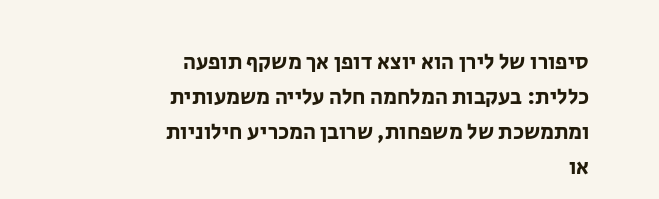סיפורו של לירן הוא יוצא דופן אך משקף תופעה כללית: בעקבות המלחמה חלה עלייה משמעותית ומתמשכת של משפחות, שרובן המכריע חילוניות או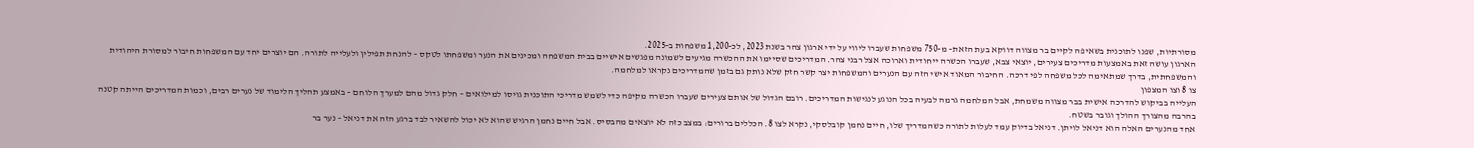מסורתיות, שפנו לתוכנית בשאיפה לקיים בר מצווה דווקא בעת הזאת– מ-750 משפחות שעברו ליווי על ידי ארגון צהר בשנת 2023, לכ-1,200 משפחות ב-2025.
הארגון עושה זאת באמצעות מדריכים צעירים, יוצאי צבא, שעברו הכשרה ייחודית וארוכה אצל רבני צהר. המדריכים שסיימו את ההכשרה מגיעים לשמונה מפגשים אישיים בבית המשפחה ומכינים את הנער ומשפחתו לטקס – להנחת תפילין ולעלייה לתורה. הם יוצרים יחד עם המשפחות חיבור למסורת היהודית והמשפחתית, בדרך שמתאימה לכל משפחה לפי דרכה. החיבור המאוד אישי הזה עם הנערים והמשפחות יצר קשר חזק שלא נותק גם בזמן שהמדריכים נקראו למלחמה.
צו 8 וצו המצפון
העלייה בביקוש להדרכה אישית בבר מצווה משמחת, אבל המלחמה גרמה לבעיה בכל הנוגע לנגישות המדריכים. רובם הגדול של אותם צעירים שעברו הכשרה מקיפה כדי לשמש מדריכי התוכנית גויסו למילואים – חלק גדול מהם למערך הלוחם – באמצע תהליך הלימוד של נערים רבים, וכמות המדריכים הייתה קטנה בהרבה מהצורך ההולך וגובר בשטח.
אחד מהנערים האלה הוא דניאל לויתן. דניאל בדיוק עמד לעלות לתורה כשהמדריך שלו, חיים נחמן קובלסקי, נקרא לצו 8. הכללים ברורים: במצב כזה לא יוצאים מהבסיס. אבל חיים נחמן הרגיש שהוא לא יכול להשאיר לבד ברגע הזה את דניאל – נער בר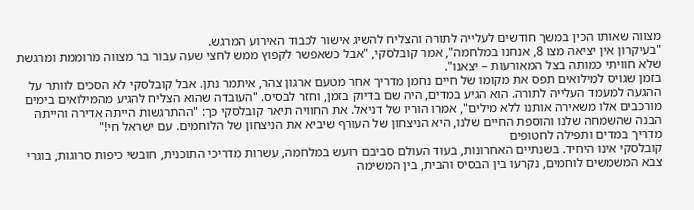מצווה שאותו הכין במשך חודשים לעלייה לתורה והצליח להשיג אישור לכבוד האירוע המרגש.
"בעיקרון אין יציאה מצו 8, אנחנו במלחמה", אמר קובלסקי, "אבל כשאפשר לקפוץ ממש לחצי שעה עבור בר מצווה מרוממת ומרגשת שלא חוויתי כמותה בצל המאורעות – יצאנו".
בזמן שגויס למילואים תפס את מקומו של חיים נחמן מדריך אחר מטעם ארגון צהר, איתמר נתן. אבל קובלסקי לא הסכים לוותר על ההגעה למעמד העלייה לתורה. הוא הגיע במדים, היה שם בדיוק בזמן, וחזר לבסיס. "העובדה שהוא הצליח להגיע מהמילואים בימים מורכבים אלו משאירה אותנו ללא מילים", אמרו הוריו של דניאל. את החוויה תיאר קובלסקי כך: "ההתרגשות הייתה אדירה והייתה הבנה שהשמחה שלנו והוספת החיים שלנו, היא הניצחון של העורף שיביא את הניצחון של הלוחמים. עם ישראל חי!"
מדריך במדים ותפילה לחטופים
קובלסקי אינו היחיד. בשנתיים האחרונות, בעוד העולם סביבם רועש במלחמה, עשרות מדריכי התוכנית, חובשי כיפות סרוגות, בוגרי צבא המשמשים לוחמים, נקרעו בין הבסיס והבית, בין המשימה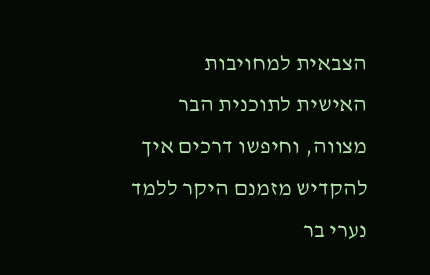הצבאית למחויבות האישית לתוכנית הבר מצווה, וחיפשו דרכים איך להקדיש מזמנם היקר ללמד נערי בר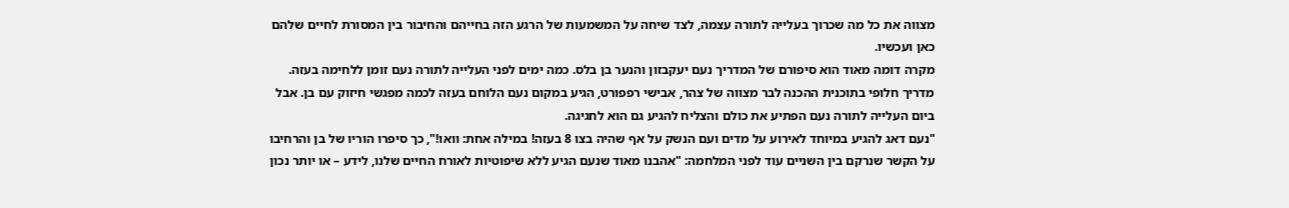מצווה את כל מה שכרוך בעלייה לתורה עצמה, לצד שיחה על המשמעות של הרגע הזה בחייהם והחיבור בין המסורת לחיים שלהם כאן ועכשיו.
מקרה דומה מאוד הוא סיפורם של המדריך נעם יעקבזון והנער בן בלס. כמה ימים לפני העלייה לתורה נעם זומן ללחימה בעזה. מדריך חלופי בתוכנית ההכנה לבר מצווה של צהר, אבישי רפפורט, הגיע במקום נעם הלוחם בעזה לכמה מפגשי חיזוק עם בן. אבל ביום העלייה לתורה נעם הפתיע את כולם והצליח להגיע גם הוא לחגיגה.
"נעם דאג להגיע במיוחד לאירוע על מדים ועם הנשק על אף שהיה בצו 8 בעזה! במילה אחת: וואו!", כך סיפרו הוריו של בן והרחיבו על הקשר שנרקם בין השניים עוד לפני המלחמה: "אהבנו מאוד שנעם הגיע ללא שיפוטיות לאורח החיים שלנו, לידע – או יותר נכון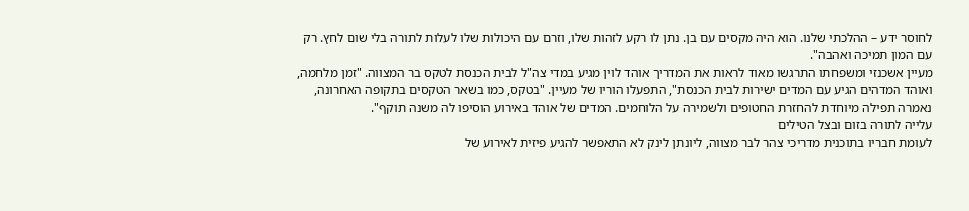לחוסר ידע – ההלכתי שלנו. הוא היה מקסים עם בן. נתן לו רקע לזהות שלו, וזרם עם היכולות שלו לעלות לתורה בלי שום לחץ. רק עם המון תמיכה ואהבה".
מעיין אשכנזי ומשפחתו התרגשו מאוד לראות את המדריך אוהד לוין מגיע במדי צה"ל לבית הכנסת לטקס בר המצווה. "זמן מלחמה, ואוהד המדהים הגיע עם המדים ישירות לבית הכנסת", התפעלו הוריו של מעיין. "בטקס, כמו בשאר הטקסים בתקופה האחרונה, נאמרה תפילה מיוחדת להחזרת החטופים ולשמירה על הלוחמים. המדים של אוהד באירוע הוסיפו לה משנה תוקף".
עלייה לתורה בזום ובצל הטילים
לעומת חבריו בתוכנית מדריכי צהר לבר מצווה, ליונתן לינק לא התאפשר להגיע פיזית לאירוע של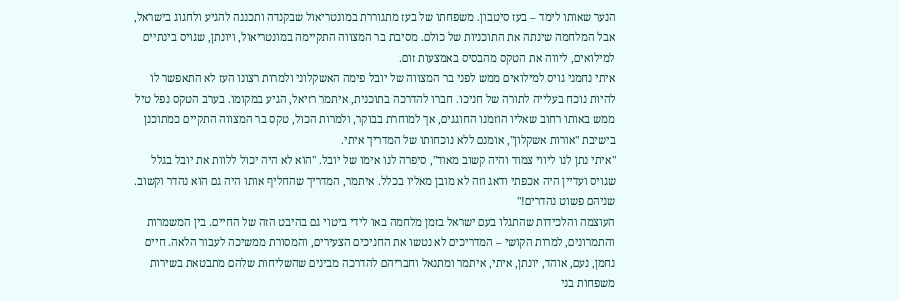הנער שאותו לימד – בעז סיטבון. משפחתו של בעז מתגוררת במונטריאול שבקנדה ותכננה להגיע ולחגוג בישראל, אבל המלחמה שינתה את התוכניות של כולם. מסיבת בר המצווה התקיימה במונטריאול, ויונתן, שגויס בינתיים למילואים, ליווה את הטקס מהבסיס באמצעות זום.
איתי נחמני גויס למילואים ממש לפני בר המצווה של יובל פימה האשקלוני ולמרות רצונו העז לא התאפשר לו להיות נוכח בעלייה לתורה של חניכו. חברו להדרכה בתוכנית, איתמר רזיאל, הגיע במקומו. בערב הטקס נפל טיל ממש באותו רחוב שאליו הוזמנו החוגגים, אך למוחרת בבוקר, ולמרות הכול, טקס בר המצווה התקיים כמתוכנן בישיבת "אורות אשקלון", אומנם ללא נוכחותו של המדריך איתי.
"איתי נתן לנו ליווי צמוד והיה קשוב מאוד", סיפרה לנו אימו של יובל. "הוא לא היה יכול ללוות את יובל בגלל שגויס ועדיין היה אכפתי ודאג וזה לא מובן מאליו בכלל. איתמר, המדריך שהחליף אותו היה גם הוא נהדר וקשוב. שניהם פשוט נהדרים!"
העוצמה והלכידות שהתגלו בעם ישראל בזמן מלחמה באו לידי ביטוי גם בהיבט הזה של החיים. בין המשמרות והתמרונים, למרות הקושי – המדריכים לא נטשו את החניכים הצעירים, והמסורת ממשיכה לעבור הלאה. חיים נחמן, נעם, אוהד, יונתן, איתי, איתמר ומתנאל וחבריהם להדרכה מבינים שהשליחות שלהם מתבטאת בשירות משפחות בני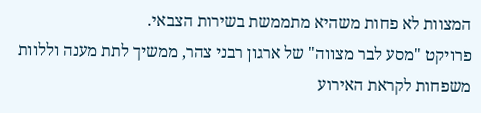המצוות לא פחות משהיא מתממשת בשירות הצבאי.
פרויקט "מסע לבר מצווה" של ארגון רבני צהר, ממשיך לתת מענה וללוות משפחות לקראת האירוע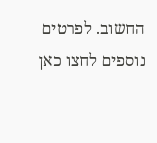החשוב. לפרטים נוספים לחצו כאן